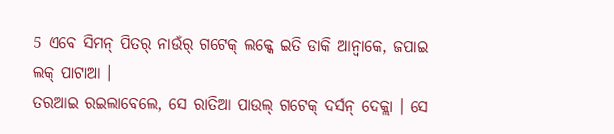5 ଏବେ ସିମନ୍ ପିତର୍ ନାଉଁର୍ ଗଟେକ୍ ଲକ୍କେ ଇତି ଡାକି ଆନ୍ବାକେ, ଜପାଇ ଲକ୍ ପାଟାଆ ।
ତରଆଇ ରଇଲାବେଲେ, ସେ ରାତିଆ ପାଉଲ୍ ଗଟେକ୍ ଦର୍ସନ୍ ଦେକ୍ଲା । ସେ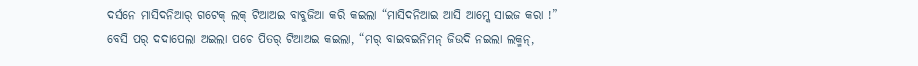ଦର୍ସନେ ମାସିଦନିଆର୍ ଗଟେକ୍ ଲକ୍ ଟିଆଅଇ ବାବୁଜିଆ କରି କଇଲା “ମାସିଦନିଆଇ ଆସି ଆମ୍କେ ସାଇଜ କରା !”
ବେସି ପର୍ ଦଦାପେଲା ଅଇଲା ପଚେ ପିତର୍ ଟିଆଅଇ କଇଲା, “ମର୍ ବାଇବଇନିମନ୍ ଜିଉଦି ନଇଲା ଲକ୍ମନ୍,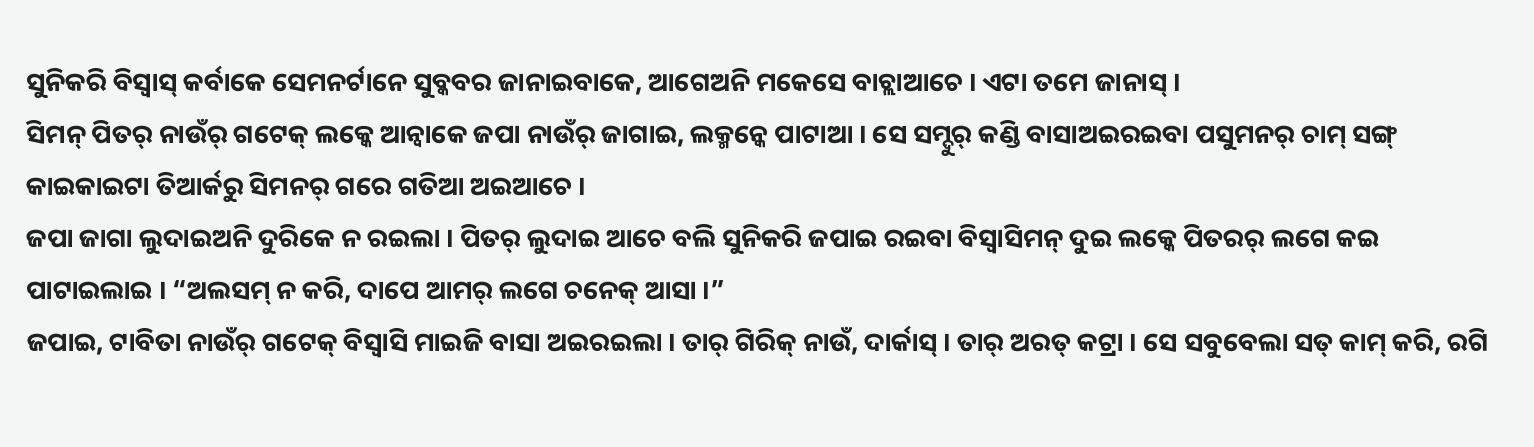ସୁନିକରି ବିସ୍ବାସ୍ କର୍ବାକେ ସେମନର୍ଟାନେ ସୁବ୍କବର ଜାନାଇବାକେ, ଆଗେଅନି ମକେସେ ବାଚ୍ଲାଆଚେ । ଏଟା ତମେ ଜାନାସ୍ ।
ସିମନ୍ ପିତର୍ ନାଉଁର୍ ଗଟେକ୍ ଲକ୍କେ ଆନ୍ବାକେ ଜପା ନାଉଁର୍ ଜାଗାଇ, ଲକ୍ମନ୍କେ ପାଟାଆ । ସେ ସମ୍ଦୁର୍ କଣ୍ଡି ବାସାଅଇରଇବା ପସୁମନର୍ ଚାମ୍ ସଙ୍ଗ୍ କାଇକାଇଟା ତିଆର୍କରୁ ସିମନର୍ ଗରେ ଗତିଆ ଅଇଆଚେ ।
ଜପା ଜାଗା ଲୁଦାଇଅନି ଦୁରିକେ ନ ରଇଲା । ପିତର୍ ଲୁଦାଇ ଆଚେ ବଲି ସୁନିକରି ଜପାଇ ରଇବା ବିସ୍ବାସିମନ୍ ଦୁଇ ଲକ୍କେ ପିତରର୍ ଲଗେ କଇ ପାଟାଇଲାଇ । “ଅଲସମ୍ ନ କରି, ଦାପେ ଆମର୍ ଲଗେ ଚନେକ୍ ଆସା ।”
ଜପାଇ, ଟାବିତା ନାଉଁର୍ ଗଟେକ୍ ବିସ୍ବାସି ମାଇଜି ବାସା ଅଇରଇଲା । ତାର୍ ଗିରିକ୍ ନାଉଁ, ଦାର୍କାସ୍ । ତାର୍ ଅରତ୍ କଟ୍ରା । ସେ ସବୁବେଲା ସତ୍ କାମ୍ କରି, ରଗି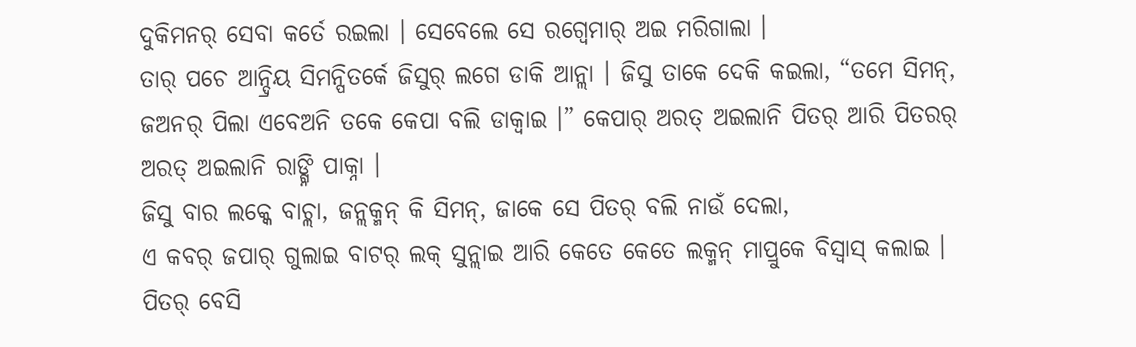ଦୁକିମନର୍ ସେବା କର୍ତେ ରଇଲା । ସେବେଲେ ସେ ରଗ୍ବେମାର୍ ଅଇ ମରିଗାଲା ।
ତାର୍ ପଚେ ଆନ୍ଦ୍ରିୟ ସିମନ୍ପିତର୍କେ ଜିସୁର୍ ଲଗେ ଡାକି ଆନ୍ଲା । ଜିସୁ ତାକେ ଦେକି କଇଲା, “ତମେ ସିମନ୍, ଜଅନର୍ ପିଲା ଏବେଅନି ତକେ କେପା ବଲି ଡାକ୍ବାଇ ।” କେପାର୍ ଅରତ୍ ଅଇଲାନି ପିତର୍ ଆରି ପିତରର୍ ଅରତ୍ ଅଇଲାନି ରାଙ୍ଗ୍ନି ପାକ୍ନା ।
ଜିସୁ ବାର ଲକ୍କେ ବାଚ୍ଲା, ଜନ୍ଲକ୍ମନ୍ କି ସିମନ୍, ଜାକେ ସେ ପିତର୍ ବଲି ନାଉଁ ଦେଲା,
ଏ କବର୍ ଜପାର୍ ଗୁଲାଇ ବାଟର୍ ଲକ୍ ସୁନ୍ଲାଇ ଆରି କେତେ କେତେ ଲକ୍ମନ୍ ମାପ୍ରୁକେ ବିସ୍ବାସ୍ କଲାଇ ।
ପିତର୍ ବେସି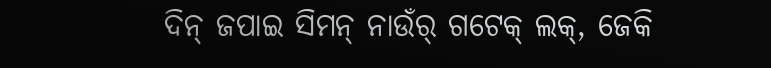ଦିନ୍ ଜପାଇ ସିମନ୍ ନାଉଁର୍ ଗଟେକ୍ ଲକ୍, ଜେକି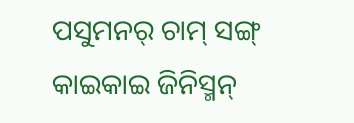ପସୁମନର୍ ଚାମ୍ ସଙ୍ଗ୍ କାଇକାଇ ଜିନିସ୍ମନ୍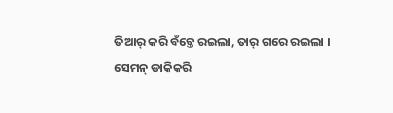ତିଆର୍ କରି ବଁଚ୍ତେ ରଇଲା, ତାର୍ ଗରେ ରଇଲା ।
ସେମନ୍ ଡାକିକରି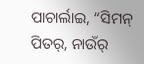ପାଚାର୍ଲାଇ, “ସିମନ୍ ପିତର୍, ନାଉଁର୍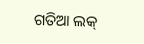ଗତିଆ ଲକ୍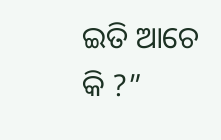ଇତି ଆଚେ କି ?”